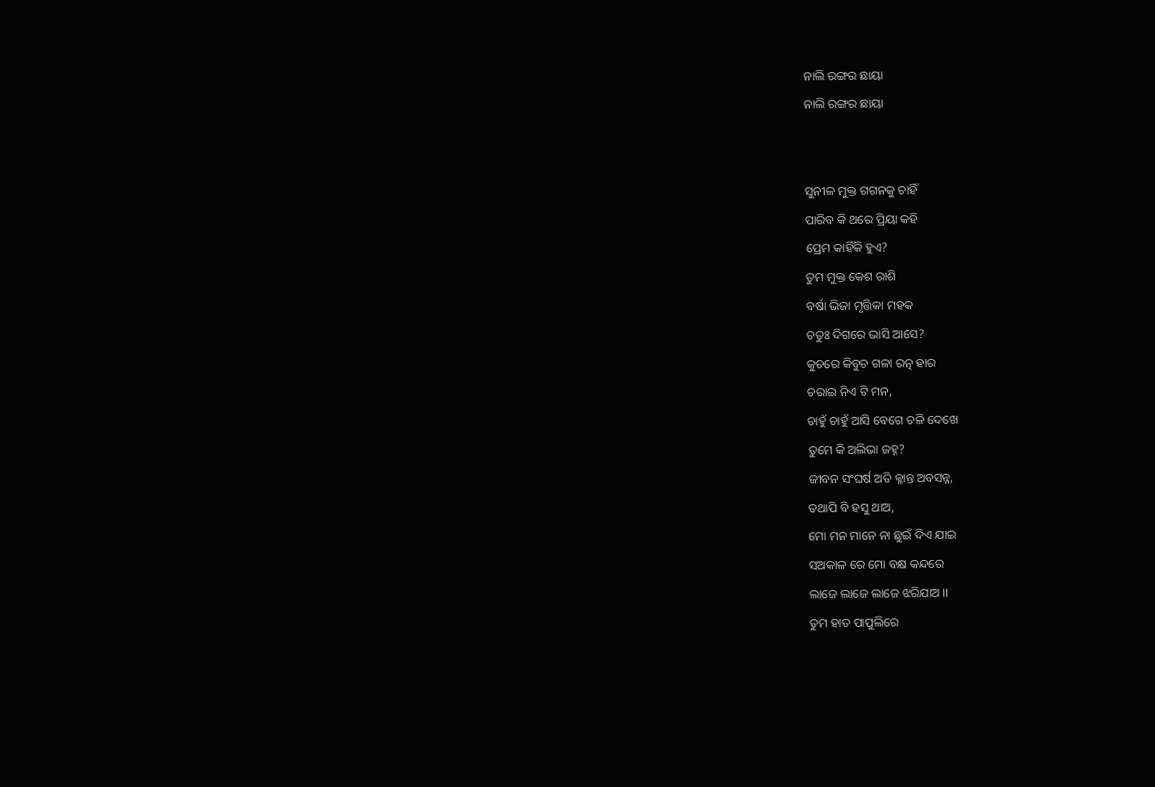ନାଲି ରଙ୍ଗର ଛାୟା
ନାଲି ରଙ୍ଗର ଛାୟା


ସୁନୀଳ ମୁକ୍ତ ଗଗନକୁ ଚାହିଁ
ପାରିବ କି ଥରେ ପ୍ରିୟା କହି
ପ୍ରେମ କାହିଁକି ହୁଏ?
ତୁମ ମୁକ୍ତ କେଶ ରାଶି
ବର୍ଷା ଭିଜା ମୃତ୍ତିକା ମହକ
ଚତୁଃ ଦିଗରେ ଭାସି ଆସେ?
କୁଚରେ କିବୁଚ ଗଳା ରତ୍ନ ହାର
ଚରାଇ ନିଏ ଟି ମନ,
ଚାହୁଁ ଚାହୁଁ ଆସି ବେଗେ ଚଳି ଦେଖେ
ତୁମେ କି ଅଲିଭା ଜହ୍ନ?
ଜୀବନ ସଂଘର୍ଷ ଅତି କ୍ଳାନ୍ତ ଅବସନ୍ନ,
ତଥାପି ବି ହସୁ ଥାଅ,
ମୋ ମନ ମାନେ ନା ଛୁଇଁ ଦିଏ ଯାଇ
ସଅକାଳ ରେ ମୋ ବକ୍ଷ କନ୍ଦରେ
ଲାଜେ ଲାଜେ ଲାଜେ ଝରିଯାଅ ।।
ତୁମ ହାତ ପାପୁଲିରେ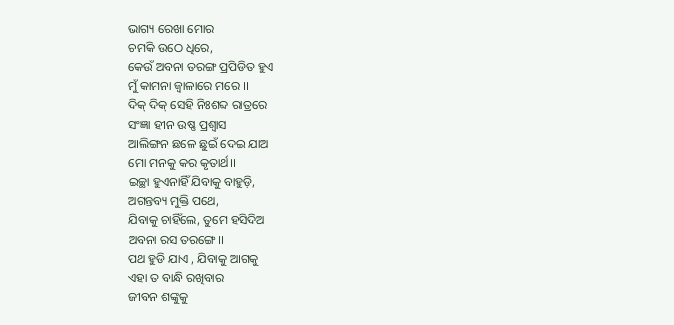ଭାଗ୍ୟ ରେଖା ମୋର
ଚମକି ଉଠେ ଧିରେ,
କେଉଁ ଅବନା ତରଙ୍ଗ ପ୍ରପିଡିତ ହୁଏ
ମୁଁ କାମନା ଜ୍ବାଳାରେ ମରେ ।।
ଦିକ୍ ଦିକ୍ ସେହି ନିଃଶବ୍ଦ ରାତ୍ରରେ
ସଂଜ୍ଞା ହୀନ ଉଷ୍ଣ ପ୍ରଶ୍ବାସ
ଆଲିଙ୍ଗନ ଛଳେ ଛୁଇଁ ଦେଇ ଯାଅ
ମୋ ମନକୁ କର କୃତାର୍ଥ।।
ଇଚ୍ଛା ହୁଏନାହିଁ ଯିବାକୁ ବାହୁଡ଼ି,
ଅଗନ୍ତବ୍ୟ ମୁକ୍ତି ପଥେ,
ଯିବାକୁ ଚାହିଁଲେ, ତୁମେ ହସିଦିଅ
ଅବନା ରସ ତରଙ୍ଗେ।।
ପଥ ହୁଡି ଯାଏ , ଯିବାକୁ ଆଗକୁ
ଏହା ତ ବାନ୍ଧି ରଖିବାର
ଜୀବନ ଶଙ୍କୁକୁ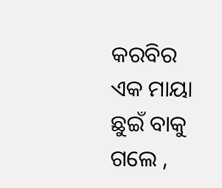କରବିର ଏକ ମାୟା
ଛୁଇଁ ବାକୁ ଗଲେ ,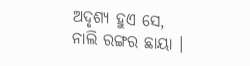ଅଦୃଶ୍ୟ ହୁଏ ସେ,
ନାଲି ରଙ୍ଗର ଛାୟା ।